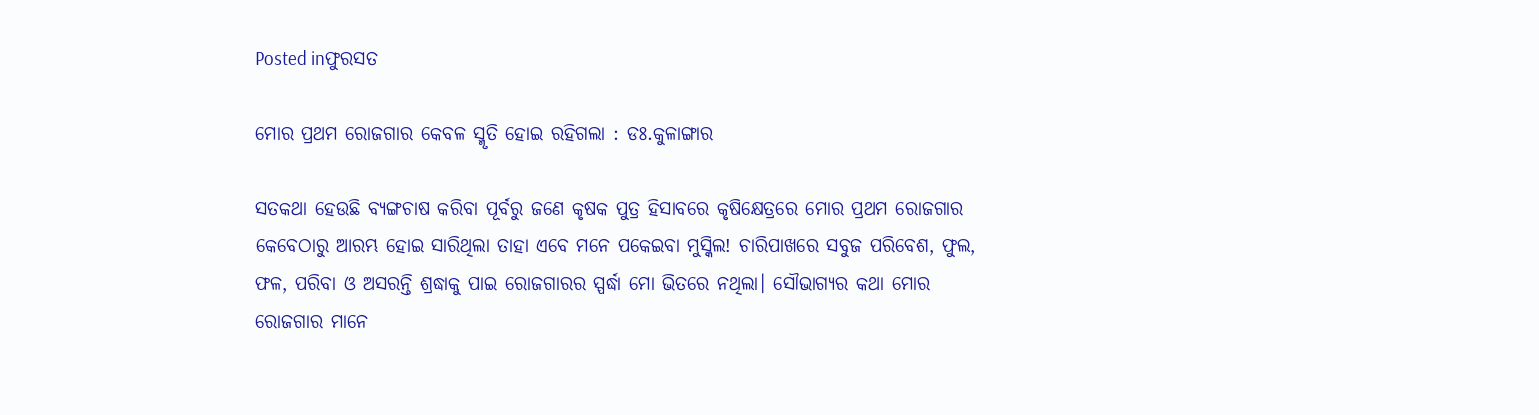Posted inଫୁରସତ

ମୋର ପ୍ରଥମ ରୋଜଗାର କେବଳ ସ୍ମୃତି ହୋଇ ରହିଗଲା : ଡଃ.କୁଳାଙ୍ଗାର

ସତକଥା ହେଉଛି ବ୍ୟଙ୍ଗଚାଷ କରିବା ପୂର୍ବରୁ ଜଣେ କୃଷକ ପୁତ୍ର ହିସାବରେ କୃଷିକ୍ଷେତ୍ରରେ ମୋର ପ୍ରଥମ ରୋଜଗାର କେବେଠାରୁ ଆରମ୍ଭ ହୋଇ ସାରିଥିଲା ତାହା ଏବେ ମନେ ପକେଇବା ମୁସ୍କିଲ! ଚାରିପାଖରେ ସବୁଜ ପରିବେଶ, ଫୁଲ, ଫଳ, ପରିବା ଓ ଅସରନ୍ତି ଶ୍ରଦ୍ଧାକୁ ପାଇ ରୋଜଗାରର ସ୍ପର୍ଦ୍ଧା ମୋ ଭିତରେ ନଥିଲା। ସୌଭାଗ୍ୟର କଥା ମୋର ରୋଜଗାର ମାନେ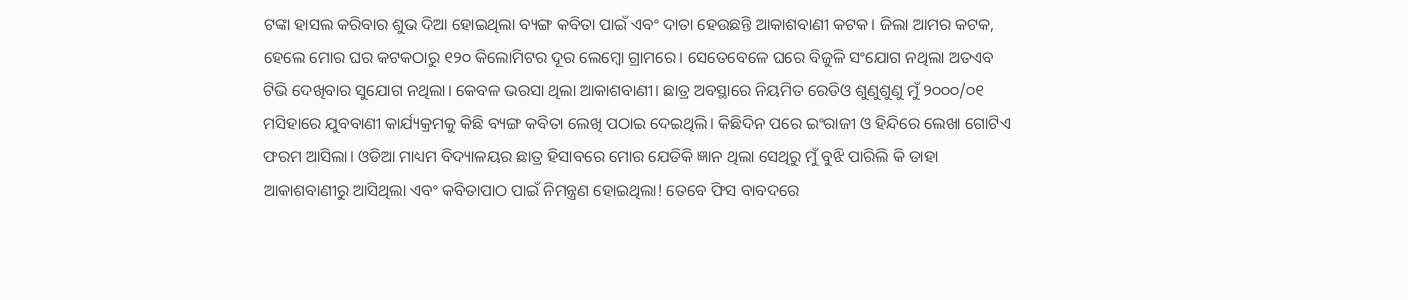ଟଙ୍କା ହାସଲ କରିବାର ଶୁଭ ଦିଆ ହୋଇଥିଲା ବ୍ୟଙ୍ଗ କବିତା ପାଇଁ ଏବଂ ଦାତା ହେଉଛନ୍ତି ଆକାଶବାଣୀ କଟକ। ଜିଲା ଆମର କଟକ, ହେଲେ ମୋର ଘର କଟକଠାରୁ ୧୨୦ କିଲୋମିଟର ଦୂର ଲେମ୍ବୋ ଗ୍ରାମରେ। ସେତେବେଳେ ଘରେ ବିଜୁଳି ସଂଯୋଗ ନଥିଲା ଅତଏବ ଟିଭି ଦେଖିବାର ସୁଯୋଗ ନଥିଲା। କେବଳ ଭରସା ଥିଲା ଆକାଶବାଣୀ। ଛାତ୍ର ଅବସ୍ଥାରେ ନିୟମିତ ରେଡିଓ ଶୁଣୁଶୁଣୁ ମୁଁ ୨୦୦୦/୦୧ ମସିହାରେ ଯୁବବାଣୀ କାର୍ଯ୍ୟକ୍ରମକୁ କିଛି ବ୍ୟଙ୍ଗ କବିତା ଲେଖି ପଠାଇ ଦେଇଥିଲି। କିଛିଦିନ ପରେ ଇଂରାଜୀ ଓ ହିନ୍ଦିରେ ଲେଖା ଗୋଟିଏ ଫରମ ଆସିଲା। ଓଡିଆ ମାଧ୍ୟମ ବିଦ୍ୟାଳୟର ଛାତ୍ର ହିସାବରେ ମୋର ଯେତିକି ଜ୍ଞାନ ଥିଲା ସେଥିରୁ ମୁଁ ବୁଝି ପାରିଲି କି ତାହା ଆକାଶବାଣୀରୁ ଆସିଥିଲା ଏବଂ କବିତାପାଠ ପାଇଁ ନିମନ୍ତ୍ରଣ ହୋଇଥିଲା! ତେବେ ଫିସ ବାବଦରେ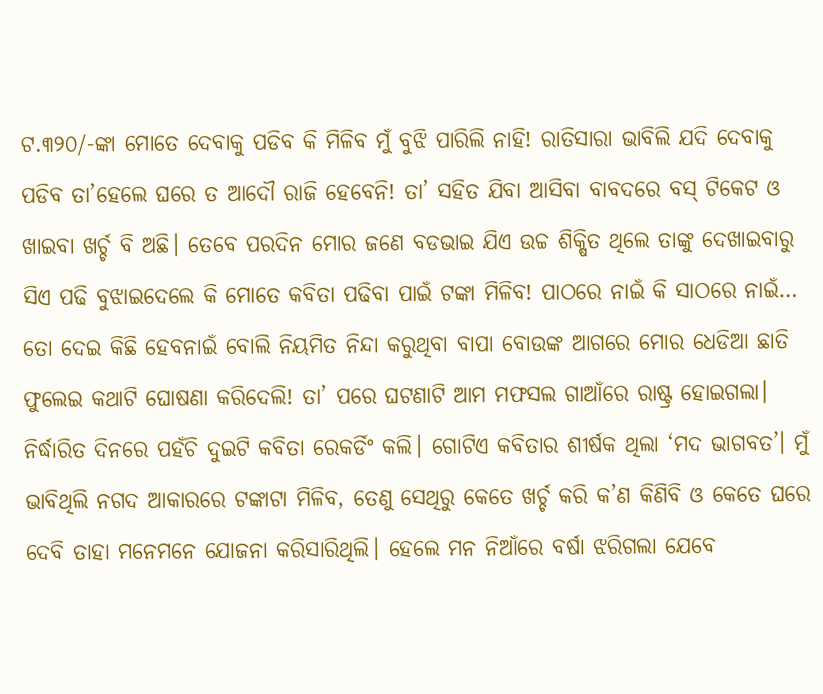ଟ.୩୨୦/-ଙ୍କା ମୋତେ ଦେବାକୁ ପଡିବ କି ମିଳିବ ମୁଁ ବୁଝି ପାରିଲି ନାହି! ରାତିସାରା ଭାବିଲି ଯଦି ଦେବାକୁ ପଡିବ ତା’ହେଲେ ଘରେ ତ ଆଦୌ ରାଜି ହେବେନି! ତା’ ସହିତ ଯିବା ଆସିବା ବାବଦରେ ବସ୍‌ ଟିକେଟ ଓ ଖାଇବା ଖର୍ଚ୍ଚ ବି ଅଛି। ତେବେ ପରଦିନ ମୋର ଜଣେ ବଡଭାଇ ଯିଏ ଉଚ୍ଚ ଶିକ୍ଷିତ ଥିଲେ ତାଙ୍କୁ ଦେଖାଇବାରୁ ସିଏ ପଢି ବୁଝାଇଦେଲେ କି ମୋତେ କବିତା ପଢିବା ପାଇଁ ଟଙ୍କା ମିଳିବ! ପାଠରେ ନାଇଁ କି ସାଠରେ ନାଇଁ… ତୋ ଦେଇ କିଛି ହେବନାଇଁ ବୋଲି ନିୟମିତ ନିନ୍ଦା କରୁଥିବା ବାପା ବୋଉଙ୍କ ଆଗରେ ମୋର ଧେଡିଆ ଛାତି ଫୁଲେଇ କଥାଟି ଘୋଷଣା କରିଦେଲି! ତା’ ପରେ ଘଟଣାଟି ଆମ ମଫସଲ ଗାଆଁରେ ରାଷ୍ଟ୍ର ହୋଇଗଲା। ନିର୍ଦ୍ଧାରିତ ଦିନରେ ପହଁଚି ଦୁଇଟି କବିତା ରେକର୍ଡିଂ କଲି। ଗୋଟିଏ କବିତାର ଶୀର୍ଷକ ଥିଲା ‘ମଦ ଭାଗବତ’। ମୁଁ ଭାବିଥିଲି ନଗଦ ଆକାରରେ ଟଙ୍କାଟା ମିଳିବ, ତେଣୁ ସେଥିରୁ କେତେ ଖର୍ଚ୍ଚ କରି କ’ଣ କିଣିବି ଓ କେତେ ଘରେ ଦେବି ତାହା ମନେମନେ ଯୋଜନା କରିସାରିଥିଲି। ହେଲେ ମନ ନିଆଁରେ ବର୍ଷା ଝରିଗଲା ଯେବେ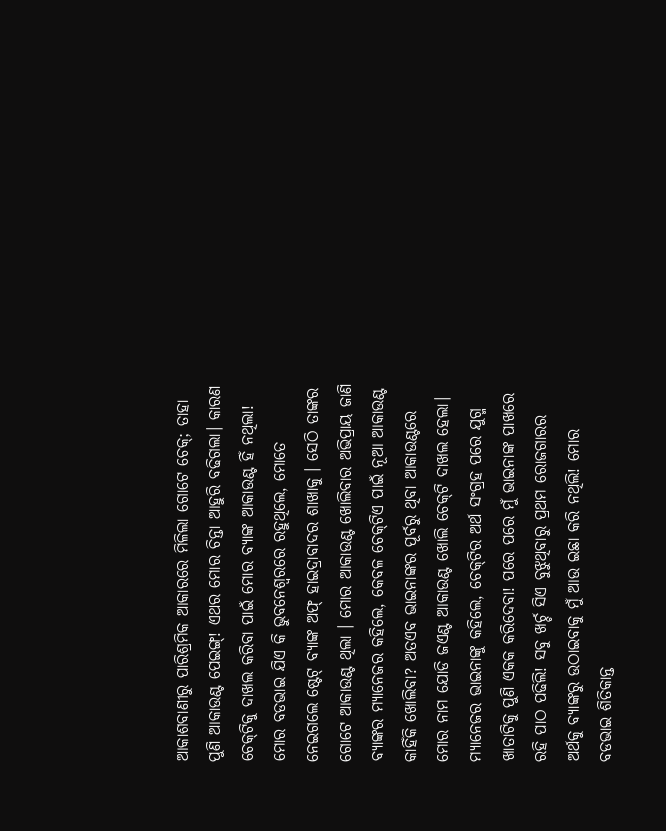ଆକାଶବାଣୀରୁ ପାରିଶ୍ରମିକ ଆକାରରେ ମିଳିଲା ଗୋଟେ ଚେକ୍‌; ତାହା ପୁଣି ଆକାଉଣ୍ଟ ପେଇଙ୍ଗ୍‌! ଏଥର ମୋର ଚିନ୍ତା ଆହୁରି ବଢିଗଲା। କାରଣ ଚେକ୍‌ଟିକୁ ଦାଖଲ କରିବା ପାଇଁ ମୋର ବ୍ୟାଙ୍କ ଆକାଉଣ୍ଟ ହିଁ ନଥିଲା! ମୋର ବଡଭାଇ ଯିଏ କି ଭୁବନେଶ୍ବରରେ ରହୁଥିଲେ, ମୋତେ ନେଇଗଲେ ଷ୍ଟେଟ୍‌ ବ୍ୟାଙ୍କ ଅଫ୍‌ ହାଇଦ୍ରାବାଦର ଶାଖାକୁ । ସେଠି ତାଙ୍କର ଗୋଟେ ଆକାଉଣ୍ଟ ଥିଲା । ମୋର ଆକାଉଣ୍ଟ ଖୋଲିବାର ଅଭିପ୍ରାୟ ଜାଣି ବ୍ୟାଙ୍କର ମ୍ୟାନେଜର କହିଲେ, କେବଳ ଚେକ୍‌ଟିଏ ପାଇଁ ନୂଆ ଆକାଉଣ୍ଟ କାହିଁକି ଖୋଲିବା? ଅତଏବ ଭାଇନାଙ୍କର ପୂର୍ବରୁ ଥିବା ଆକାଉଣ୍ଟରେ ମୋର ନାମ ଯୋଡି ଜଏଣ୍ଟ ଆକାଉଣ୍ଟ ଖୋଲି ଚେକ୍‌ଟି ଦାଖଲ ହେଲା। ମ୍ୟାନେଜର ଭାଇନାଙ୍କୁ କହିଲେ, ଚେକ୍‌ଟିର ଅର୍ଥ ସଂଗ୍ରହ ପରେ ଯୁଗ୍ମ ଖାତାଟିକୁ ପୁଣି ଏକକ କରିଦେବା! ପରେ ପରେ ମୁଁ ଭାଇନାଙ୍କ ପାଖରେ ରହି ପାଠ ପଢିଲି! ସବୁ ଖର୍ଚ୍ଚ ସିଏ ବୁଝୁଥିବାରୁ ପ୍ରଥମ ରୋଜଗାରର ଅର୍ଥକୁ ବ୍ୟାଙ୍କରୁ ଉଠାଇବାକୁ ମୁଁ ଆଉ ଇଛା କରି ନଥିଲି! ମୋର ବଡଭାଇ ଶିତିକାନ୍ତ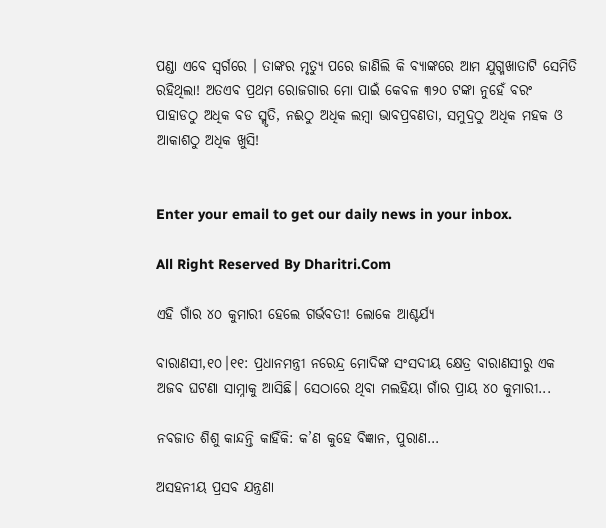ପଣ୍ଡା ଏବେ ସ୍ବର୍ଗରେ । ତାଙ୍କର ମୃତ୍ୟୁ ପରେ ଜାଣିଲି କି ବ୍ୟାଙ୍କରେ ଆମ ଯୁଗ୍ମଖାତାଟି ସେମିତି ରହିଥିଲା! ଅତଏବ ପ୍ରଥମ ରୋଜଗାର ମୋ ପାଇଁ କେବଳ ୩୨୦ ଟଙ୍କା ନୁହେଁ ବରଂ ପାହାଡଠୁ ଅଧିକ ବଡ ସ୍ମୃତି, ନଈଠୁ ଅଧିକ ଲମ୍ବା ଭାବପ୍ରବଣତା, ସମୁଦ୍ରଠୁ ଅଧିକ ମହକ ଓ ଆକାଶଠୁ ଅଧିକ ଖୁସି!


Enter your email to get our daily news in your inbox.

All Right Reserved By Dharitri.Com

ଏହି ଗାଁର ୪୦ କୁମାରୀ ହେଲେ ଗର୍ଭବତୀ! ଲୋକେ ଆଶ୍ଚର୍ଯ୍ୟ

ବାରାଣସୀ,୧୦।୧୧: ପ୍ରଧାନମନ୍ତ୍ରୀ ନରେନ୍ଦ୍ର ମୋଦିଙ୍କ ସଂସଦୀୟ କ୍ଷେତ୍ର ବାରାଣସୀରୁ ଏକ ଅଜବ ଘଟଣା ସାମ୍ନାକୁ ଆସିଛି। ସେଠାରେ ଥିବା ମଲହିୟା ଗାଁର ପ୍ରାୟ ୪୦ କୁମାରୀ...

ନବଜାତ ଶିଶୁ କାନ୍ଦନ୍ତି କାହିଁକି: କ’ଣ କୁହେ ବିଜ୍ଞାନ, ପୁରାଣ…

ଅସହନୀୟ ପ୍ରସବ ଯନ୍ତ୍ରଣା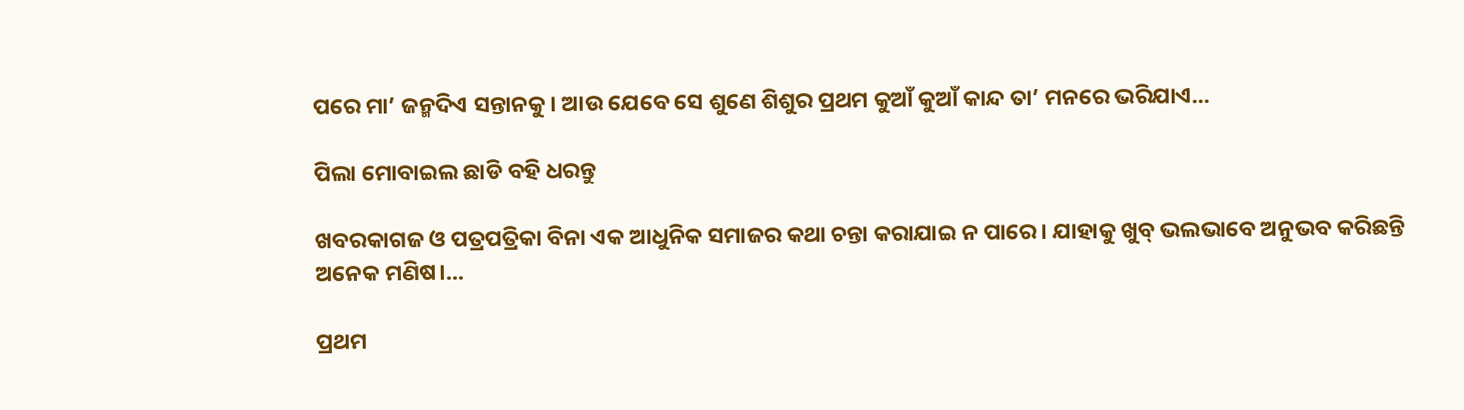ପରେ ମା’ ଜନ୍ମଦିଏ ସନ୍ତାନକୁ। ଆଉ ଯେବେ ସେ ଶୁଣେ ଶିଶୁର ପ୍ରଥମ କୁଆଁ କୁଆଁ କାନ୍ଦ ତା’ ମନରେ ଭରିଯାଏ...

ପିଲା ମୋବାଇଲ ଛାଡି ବହି ଧରନ୍ତୁ

ଖବରକାଗଜ ଓ ପତ୍ରପତ୍ରିକା ବିନା ଏକ ଆଧୁନିକ ସମାଜର କଥା ଚନ୍ତା କରାଯାଇ ନ ପାରେ। ଯାହାକୁ ଖୁବ୍‌ ଭଲଭାବେ ଅନୁଭବ କରିଛନ୍ତି ଅନେକ ମଣିଷ।...

ପ୍ରଥମ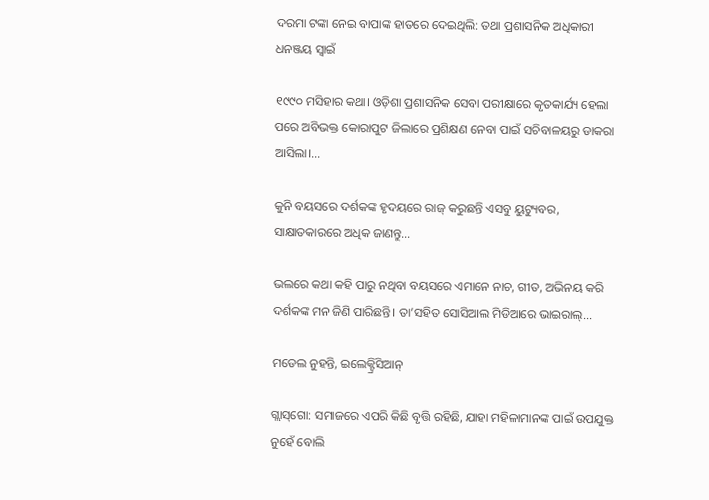ଦରମା ଟଙ୍କା ନେଇ ବାପାଙ୍କ ହାତରେ ଦେଇଥିଲି: ତଥା ପ୍ରଶାସନିକ ଅଧିକାରୀ ଧନଞ୍ଜୟ ସ୍ବାଇଁ

୧୯୯୦ ମସିହାର କଥା। ଓଡ଼ିଶା ପ୍ରଶାସନିକ ସେବା ପରୀକ୍ଷାରେ କୃତକାର୍ଯ୍ୟ ହେଲା ପରେ ଅବିଭକ୍ତ କୋରାପୁଟ ଜିଲାରେ ପ୍ରଶିକ୍ଷଣ ନେବା ପାଇଁ ସଚିବାଳୟରୁ ଡାକରା ଆସିଲା।...

କୁନି ବୟସରେ ଦର୍ଶକଙ୍କ ହୃଦୟରେ ରାଜ୍‌ କରୁଛନ୍ତି ଏସବୁ ୟୁଟ୍ୟୁବର, ସାକ୍ଷାତକାରରେ ଅଧିକ ଜାଣନ୍ତୁ…

ଭଲରେ କଥା କହି ପାରୁ ନଥିବା ବୟସରେ ଏମାନେ ନାଚ, ଗୀତ, ଅଭିନୟ କରି ଦର୍ଶକଙ୍କ ମନ ଜିଣି ପାରିଛନ୍ତି। ତା’ସହିତ ସୋସିଆଲ ମିଡିଆରେ ଭାଇରାଲ୍‌...

ମଡେଲ ନୁହନ୍ତି, ଇଲେକ୍ଟ୍ରିସିଆନ୍‌

ଗ୍ଲାସ୍‌ଗୋ: ସମାଜରେ ଏପରି କିଛି ବୃତ୍ତି ରହିଛି, ଯାହା ମହିଳାମାନଙ୍କ ପାଇଁ ଉପଯୁକ୍ତ ନୁହେଁ ବୋଲି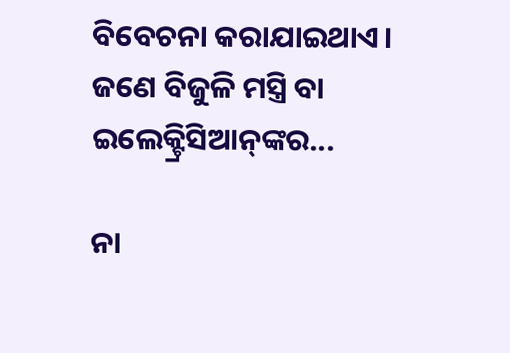ବିବେଚନା କରାଯାଇଥାଏ। ଜଣେ ବିଜୁଳି ମସ୍ତ୍ରି ବା ଇଲେକ୍ଟ୍ରିସିଆନ୍‌ଙ୍କର...

ନା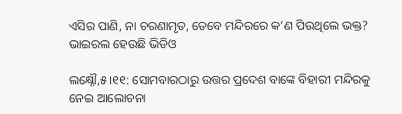ଏସିର ପାଣି, ନା ଚରଣାମୃତ, ତେବେ ମନ୍ଦିରରେ କ’ଣ ପିଉଥିଲେ ଭକ୍ତ? ଭାଇରଲ ହେଉଛି ଭିଡିଓ

ଲକ୍ଷ୍ନୌ,୫।୧୧: ସୋମବାରଠାରୁ ଉତ୍ତର ପ୍ରଦେଶ ବାଙ୍କେ ବିହାରୀ ମନ୍ଦିରକୁ ନେଇ ଆଲୋଚନା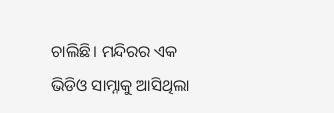ଚାଲିଛି। ମନ୍ଦିରର ଏକ ଭିଡିଓ ସାମ୍ନାକୁ ଆସିଥିଲା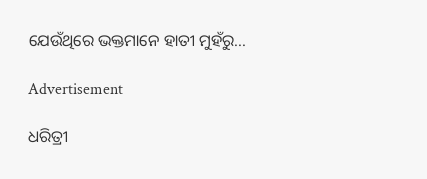ଯେଉଁଥିରେ ଭକ୍ତମାନେ ହାତୀ ମୁହଁରୁ...

Advertisement

ଧରିତ୍ରୀ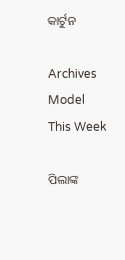କାର୍ଟୁନ

Archives
Model This Week

ପିଲାଙ୍କ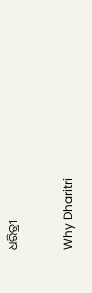ଧରିତ୍ରୀ

Why Dharitri